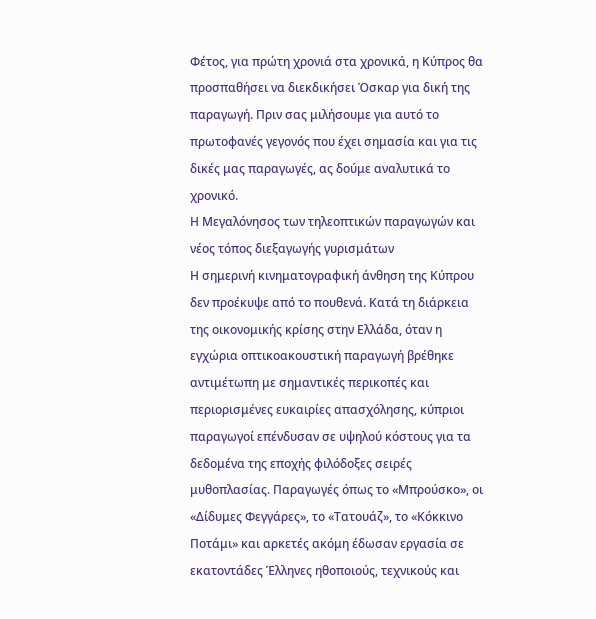Φέτος, για πρώτη χρονιά στα χρονικά, η Κύπρος θα προσπαθήσει να διεκδικήσει Όσκαρ για δική της παραγωγή. Πριν σας μιλήσουμε για αυτό το πρωτοφανές γεγονός που έχει σημασία και για τις δικές μας παραγωγές, ας δούμε αναλυτικά το χρονικό.
Η Μεγαλόνησος των τηλεοπτικών παραγωγών και νέος τόπος διεξαγωγής γυρισμάτων
Η σημερινή κινηματογραφική άνθηση της Κύπρου δεν προέκυψε από το πουθενά. Κατά τη διάρκεια της οικονομικής κρίσης στην Ελλάδα, όταν η εγχώρια οπτικοακουστική παραγωγή βρέθηκε αντιμέτωπη με σημαντικές περικοπές και περιορισμένες ευκαιρίες απασχόλησης, κύπριοι παραγωγοί επένδυσαν σε υψηλού κόστους για τα δεδομένα της εποχής φιλόδοξες σειρές μυθοπλασίας. Παραγωγές όπως το «Μπρούσκο», οι «Δίδυμες Φεγγάρες», το «Τατουάζ», το «Κόκκινο Ποτάμι» και αρκετές ακόμη έδωσαν εργασία σε εκατοντάδες Έλληνες ηθοποιούς, τεχνικούς και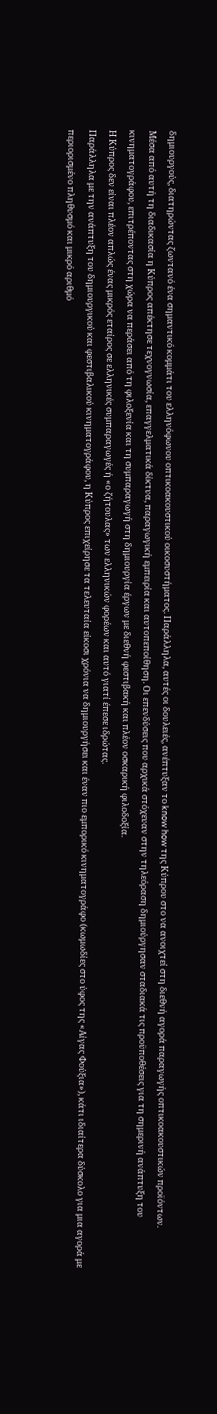δημιουργούς, διατηρώντας ζωντανό ένα σημαντικό κομμάτι του ελληνόφωνου οπτικοακουστικού οικοσυστήματος. Παράλληλα, αυτές οι δουλειές, ανέπτυξαν το know how της Κύπρου στο να ανοιχτεί στη διεθνή αγορά παραγωγής οπτικοακουστικών προϊόντων.
Μέσα από αυτή τη διαδικασία η Κύπρος απέκτησε τεχνογνωσία, επαγγελματικά δίκτυα, παραγωγική εμπειρία και αυτοπεποίθηση. Οι επενδύσεις που αρχικά στόχευαν στην τηλεόραση δημιούργησαν σταδιακά τις προϋποθέσεις για τη σημερινή ανάπτυξη του κινηματογράφου, επιτρέποντας στη χώρα να περάσει από τη φιλοξενία και τη συμπαραγωγή στη δημιουργία έργων με διεθνή φεστιβακή και πλέον οσκαρική φιλοδοξία.
Η Κύπρος δεν είναι πλέον απλώς ένας μικρός εταίρος σε ελληνικές συμπαραγωγές ή «ο ζήτουλας» των ελληνικών φορέων και αυτό γιατί έπεσε ιδρώτας.
Παράλληλα με την ανάπτυξη του δημιουργικού και φεστιβαλικού κινηματογράφου, η Κύπρος επιχείρησε τα τελευταία είκοσι χρόνια να δημιουργήσει και έναν πιο εμπορικό κινηματογράφο (κωμωδίες στο ύφος της «Αίγας Φούξια»), κάτι ιδιαίτερα δύσκολο για μια αγορά με περιορισμένο πληθυσμό και μικρό αριθμό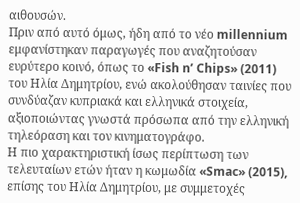αιθουσών.
Πριν από αυτό όμως, ήδη από το νέο millennium εμφανίστηκαν παραγωγές που αναζητούσαν ευρύτερο κοινό, όπως το «Fish n’ Chips» (2011) του Ηλία Δημητρίου, ενώ ακολούθησαν ταινίες που συνδύαζαν κυπριακά και ελληνικά στοιχεία, αξιοποιώντας γνωστά πρόσωπα από την ελληνική τηλεόραση και τον κινηματογράφο.
Η πιο χαρακτηριστική ίσως περίπτωση των τελευταίων ετών ήταν η κωμωδία «Smac» (2015), επίσης του Ηλία Δημητρίου, με συμμετοχές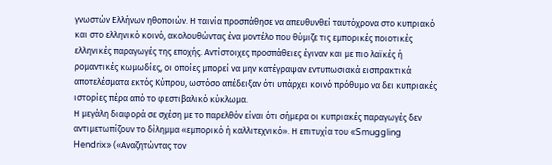γνωστών Ελλήνων ηθοποιών. Η ταινία προσπάθησε να απευθυνθεί ταυτόχρονα στο κυπριακό και στο ελληνικό κοινό, ακολουθώντας ένα μοντέλο που θύμιζε τις εμπορικές ποιοτικές ελληνικές παραγωγές της εποχής. Αντίστοιχες προσπάθειες έγιναν και με πιο λαϊκές ή ρομαντικές κωμωδίες, οι οποίες μπορεί να μην κατέγραψαν εντυπωσιακά εισπρακτικά αποτελέσματα εκτός Κύπρου, ωστόσο απέδειξαν ότι υπάρχει κοινό πρόθυμο να δει κυπριακές ιστορίες πέρα από το φεστιβαλικό κύκλωμα.
Η μεγάλη διαφορά σε σχέση με το παρελθόν είναι ότι σήμερα οι κυπριακές παραγωγές δεν αντιμετωπίζουν το δίλημμα «εμπορικό ή καλλιτεχνικό». Η επιτυχία του «Smuggling Hendrix» («Αναζητώντας τον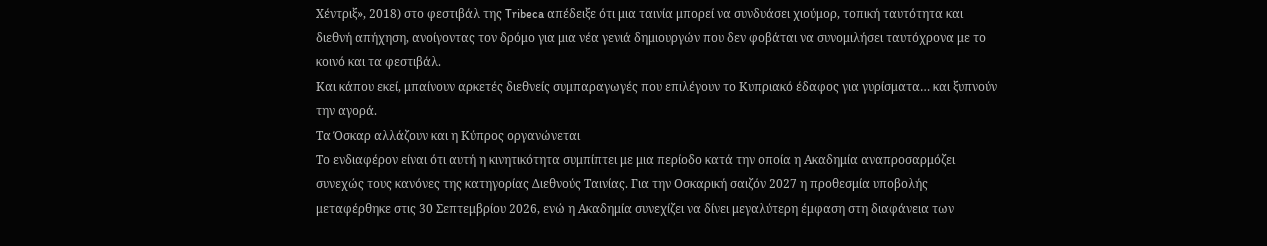Χέντριξ», 2018) στο φεστιβάλ της Tribeca απέδειξε ότι μια ταινία μπορεί να συνδυάσει χιούμορ, τοπική ταυτότητα και διεθνή απήχηση, ανοίγοντας τον δρόμο για μια νέα γενιά δημιουργών που δεν φοβάται να συνομιλήσει ταυτόχρονα με το κοινό και τα φεστιβάλ.
Και κάπου εκεί, μπαίνουν αρκετές διεθνείς συμπαραγωγές που επιλέγουν το Κυπριακό έδαφος για γυρίσματα… και ξυπνούν την αγορά.
Τα Όσκαρ αλλάζουν και η Κύπρος οργανώνεται
Το ενδιαφέρον είναι ότι αυτή η κινητικότητα συμπίπτει με μια περίοδο κατά την οποία η Ακαδημία αναπροσαρμόζει συνεχώς τους κανόνες της κατηγορίας Διεθνούς Ταινίας. Για την Οσκαρική σαιζόν 2027 η προθεσμία υποβολής μεταφέρθηκε στις 30 Σεπτεμβρίου 2026, ενώ η Ακαδημία συνεχίζει να δίνει μεγαλύτερη έμφαση στη διαφάνεια των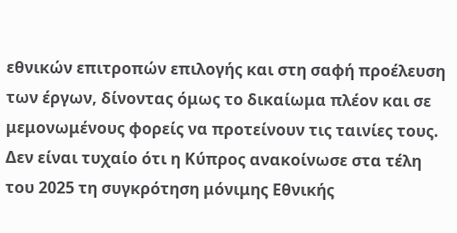εθνικών επιτροπών επιλογής και στη σαφή προέλευση των έργων, δίνοντας όμως το δικαίωμα πλέον και σε μεμονωμένους φορείς να προτείνουν τις ταινίες τους.
Δεν είναι τυχαίο ότι η Κύπρος ανακοίνωσε στα τέλη του 2025 τη συγκρότηση μόνιμης Εθνικής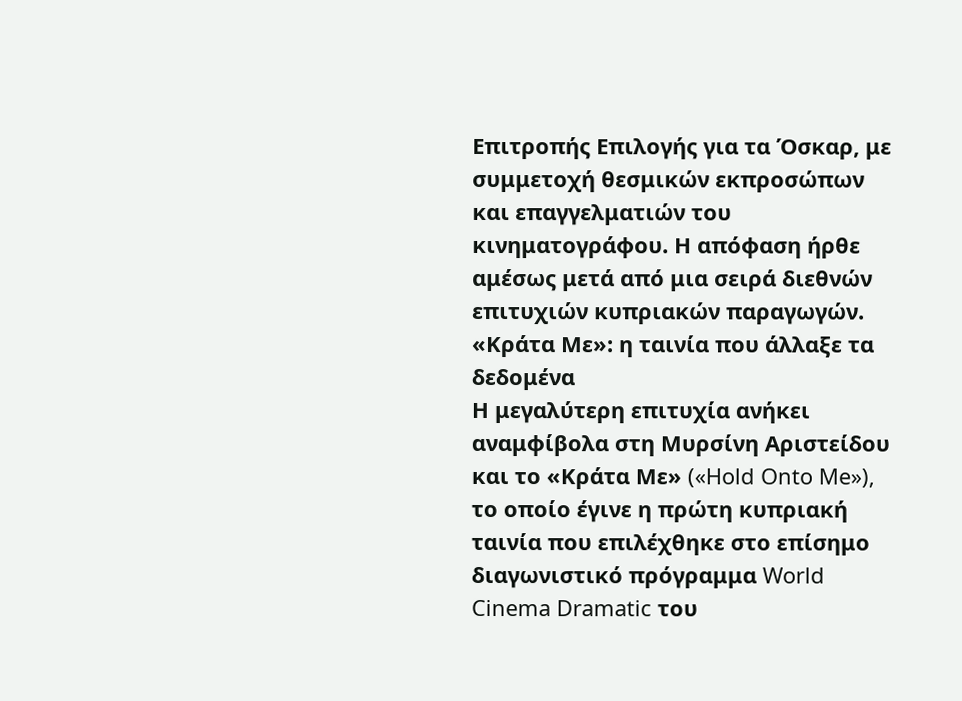Επιτροπής Επιλογής για τα Όσκαρ, με συμμετοχή θεσμικών εκπροσώπων και επαγγελματιών του κινηματογράφου. Η απόφαση ήρθε αμέσως μετά από μια σειρά διεθνών επιτυχιών κυπριακών παραγωγών.
«Κράτα Με»: η ταινία που άλλαξε τα δεδομένα
Η μεγαλύτερη επιτυχία ανήκει αναμφίβολα στη Μυρσίνη Αριστείδου και το «Κράτα Με» («Hold Onto Me»), το οποίο έγινε η πρώτη κυπριακή ταινία που επιλέχθηκε στο επίσημο διαγωνιστικό πρόγραμμα World Cinema Dramatic του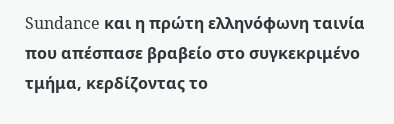Sundance και η πρώτη ελληνόφωνη ταινία που απέσπασε βραβείο στο συγκεκριμένο τμήμα, κερδίζοντας το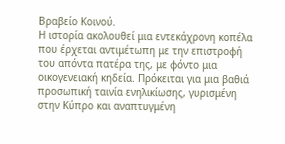Βραβείο Κοινού.
Η ιστορία ακολουθεί μια εντεκάχρονη κοπέλα που έρχεται αντιμέτωπη με την επιστροφή του απόντα πατέρα της, με φόντο μια οικογενειακή κηδεία. Πρόκειται για μια βαθιά προσωπική ταινία ενηλικίωσης, γυρισμένη στην Κύπρο και αναπτυγμένη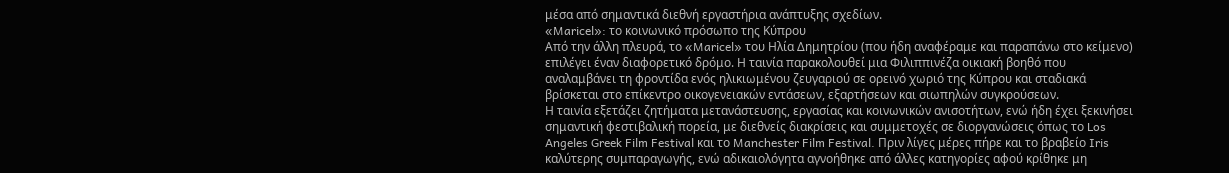μέσα από σημαντικά διεθνή εργαστήρια ανάπτυξης σχεδίων.
«Maricel»: το κοινωνικό πρόσωπο της Κύπρου
Από την άλλη πλευρά, το «Maricel» του Ηλία Δημητρίου (που ήδη αναφέραμε και παραπάνω στο κείμενο) επιλέγει έναν διαφορετικό δρόμο. Η ταινία παρακολουθεί μια Φιλιππινέζα οικιακή βοηθό που αναλαμβάνει τη φροντίδα ενός ηλικιωμένου ζευγαριού σε ορεινό χωριό της Κύπρου και σταδιακά βρίσκεται στο επίκεντρο οικογενειακών εντάσεων, εξαρτήσεων και σιωπηλών συγκρούσεων.
Η ταινία εξετάζει ζητήματα μετανάστευσης, εργασίας και κοινωνικών ανισοτήτων, ενώ ήδη έχει ξεκινήσει σημαντική φεστιβαλική πορεία, με διεθνείς διακρίσεις και συμμετοχές σε διοργανώσεις όπως το Los Angeles Greek Film Festival και το Manchester Film Festival. Πριν λίγες μέρες πήρε και το βραβείο Iris καλύτερης συμπαραγωγής, ενώ αδικαιολόγητα αγνοήθηκε από άλλες κατηγορίες αφού κρίθηκε μη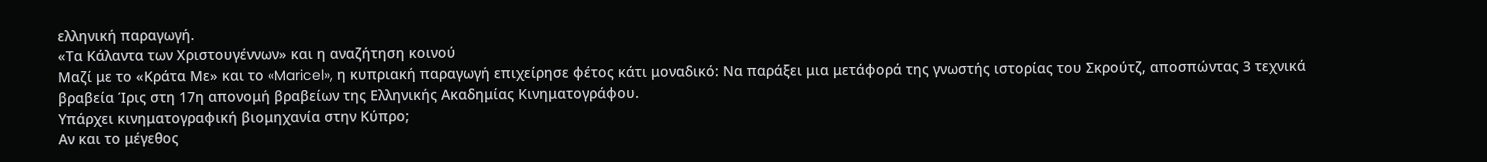ελληνική παραγωγή.
«Τα Κάλαντα των Χριστουγέννων» και η αναζήτηση κοινού
Μαζί με το «Κράτα Με» και το «Maricel», η κυπριακή παραγωγή επιχείρησε φέτος κάτι μοναδικό: Να παράξει μια μετάφορά της γνωστής ιστορίας του Σκρούτζ, αποσπώντας 3 τεχνικά βραβεία Ίρις στη 17η απονομή βραβείων της Ελληνικής Ακαδημίας Κινηματογράφου.
Υπάρχει κινηματογραφική βιομηχανία στην Κύπρο;
Αν και το μέγεθος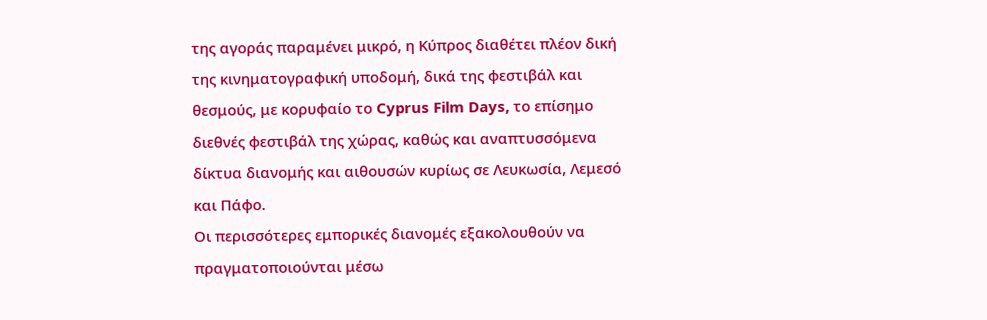της αγοράς παραμένει μικρό, η Κύπρος διαθέτει πλέον δική της κινηματογραφική υποδομή, δικά της φεστιβάλ και θεσμούς, με κορυφαίο το Cyprus Film Days, το επίσημο διεθνές φεστιβάλ της χώρας, καθώς και αναπτυσσόμενα δίκτυα διανομής και αιθουσών κυρίως σε Λευκωσία, Λεμεσό και Πάφο.
Οι περισσότερες εμπορικές διανομές εξακολουθούν να πραγματοποιούνται μέσω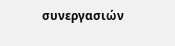συνεργασιών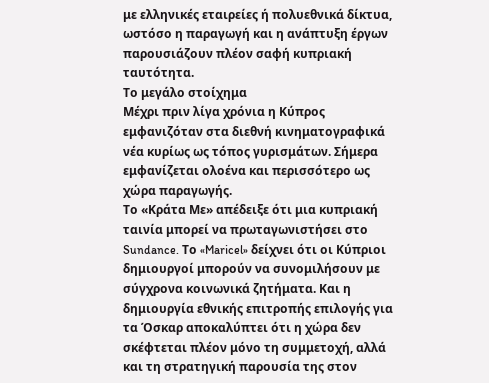με ελληνικές εταιρείες ή πολυεθνικά δίκτυα, ωστόσο η παραγωγή και η ανάπτυξη έργων παρουσιάζουν πλέον σαφή κυπριακή ταυτότητα.
Το μεγάλο στοίχημα
Μέχρι πριν λίγα χρόνια η Κύπρος εμφανιζόταν στα διεθνή κινηματογραφικά νέα κυρίως ως τόπος γυρισμάτων. Σήμερα εμφανίζεται ολοένα και περισσότερο ως χώρα παραγωγής.
Το «Κράτα Με» απέδειξε ότι μια κυπριακή ταινία μπορεί να πρωταγωνιστήσει στο Sundance. Το «Maricel» δείχνει ότι οι Κύπριοι δημιουργοί μπορούν να συνομιλήσουν με σύγχρονα κοινωνικά ζητήματα. Και η δημιουργία εθνικής επιτροπής επιλογής για τα Όσκαρ αποκαλύπτει ότι η χώρα δεν σκέφτεται πλέον μόνο τη συμμετοχή, αλλά και τη στρατηγική παρουσία της στον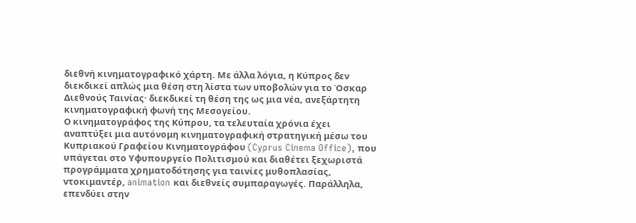διεθνή κινηματογραφικό χάρτη. Με άλλα λόγια, η Κύπρος δεν διεκδικεί απλώς μια θέση στη λίστα των υποβολών για το Όσκαρ Διεθνούς Ταινίας· διεκδικεί τη θέση της ως μια νέα, ανεξάρτητη κινηματογραφική φωνή της Μεσογείου.
Ο κινηματογράφος της Κύπρου, τα τελευταία χρόνια έχει αναπτύξει μια αυτόνομη κινηματογραφική στρατηγική μέσω του Κυπριακού Γραφείου Κινηματογράφου (Cyprus Cinema Office), που υπάγεται στο Υφυπουργείο Πολιτισμού και διαθέτει ξεχωριστά προγράμματα χρηματοδότησης για ταινίες μυθοπλασίας, ντοκιμαντέρ, animation και διεθνείς συμπαραγωγές. Παράλληλα, επενδύει στην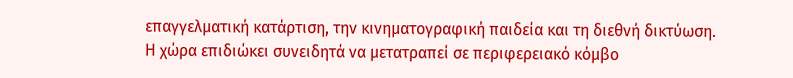επαγγελματική κατάρτιση, την κινηματογραφική παιδεία και τη διεθνή δικτύωση.
Η χώρα επιδιώκει συνειδητά να μετατραπεί σε περιφερειακό κόμβο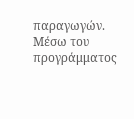παραγωγών. Μέσω του προγράμματος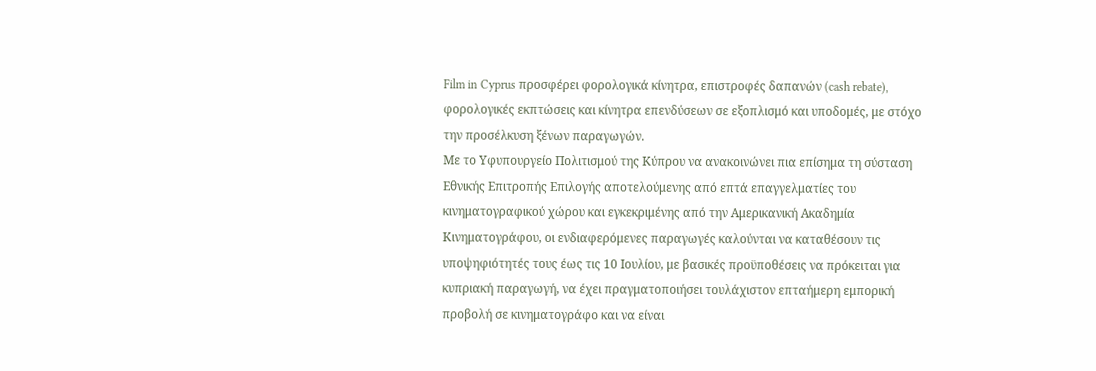Film in Cyprus προσφέρει φορολογικά κίνητρα, επιστροφές δαπανών (cash rebate), φορολογικές εκπτώσεις και κίνητρα επενδύσεων σε εξοπλισμό και υποδομές, με στόχο την προσέλκυση ξένων παραγωγών.
Με το Υφυπουργείο Πολιτισμού της Κύπρου να ανακοινώνει πια επίσημα τη σύσταση Εθνικής Επιτροπής Επιλογής αποτελούμενης από επτά επαγγελματίες του κινηματογραφικού χώρου και εγκεκριμένης από την Αμερικανική Ακαδημία Κινηματογράφου, οι ενδιαφερόμενες παραγωγές καλούνται να καταθέσουν τις υποψηφιότητές τους έως τις 10 Ιουλίου, με βασικές προϋποθέσεις να πρόκειται για κυπριακή παραγωγή, να έχει πραγματοποιήσει τουλάχιστον επταήμερη εμπορική προβολή σε κινηματογράφο και να είναι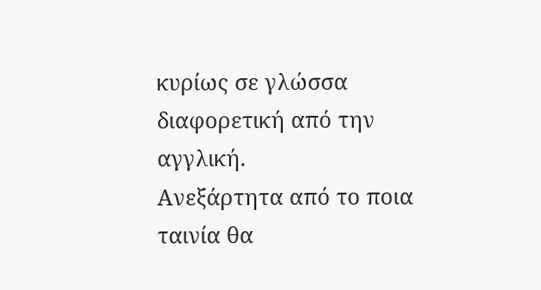κυρίως σε γλώσσα διαφορετική από την αγγλική.
Ανεξάρτητα από το ποια ταινία θα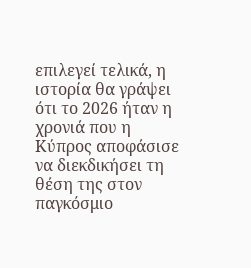επιλεγεί τελικά, η ιστορία θα γράψει ότι το 2026 ήταν η χρονιά που η Κύπρος αποφάσισε να διεκδικήσει τη θέση της στον παγκόσμιο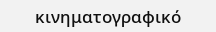κινηματογραφικό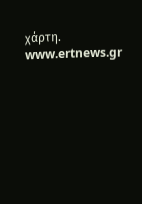χάρτη.
www.ertnews.gr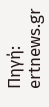Πηγή: ertnews.gr